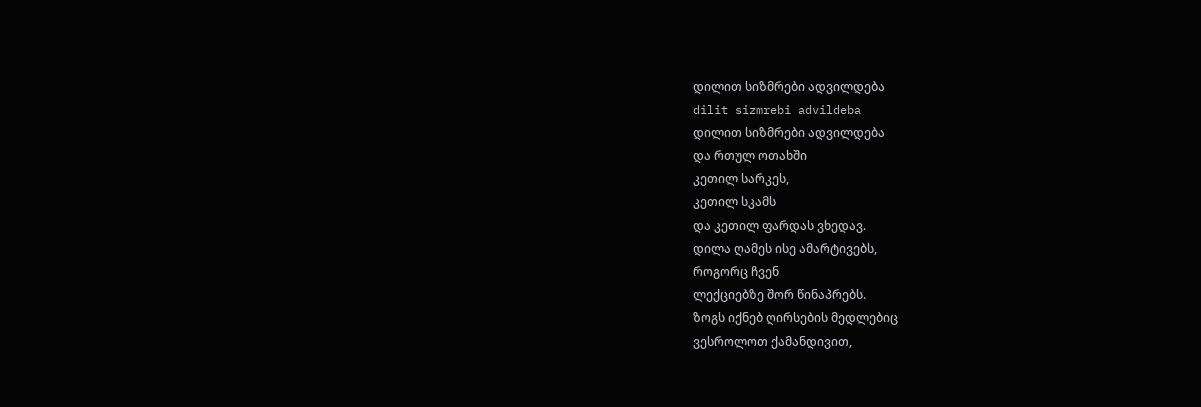დილით სიზმრები ადვილდება
dilit sizmrebi advildeba
დილით სიზმრები ადვილდება
და რთულ ოთახში
კეთილ სარკეს,
კეთილ სკამს
და კეთილ ფარდას ვხედავ.
დილა ღამეს ისე ამარტივებს,
როგორც ჩვენ
ლექციებზე შორ წინაპრებს.
ზოგს იქნებ ღირსების მედლებიც
ვესროლოთ ქამანდივით,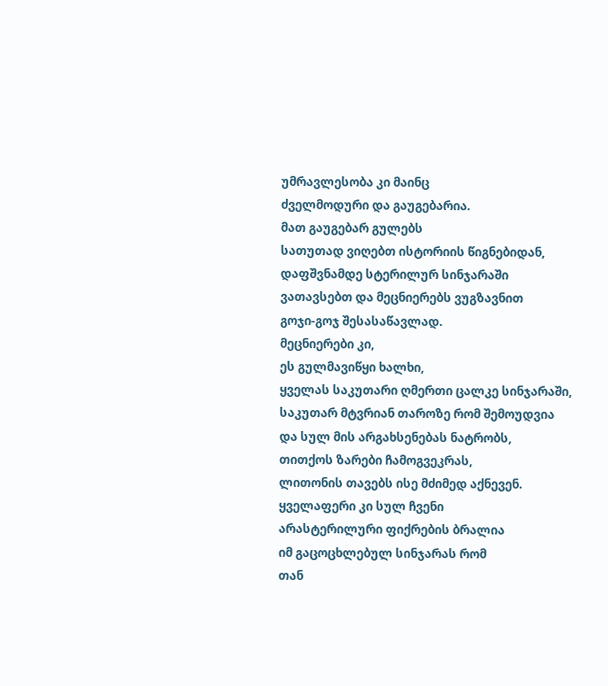უმრავლესობა კი მაინც
ძველმოდური და გაუგებარია.
მათ გაუგებარ გულებს
სათუთად ვიღებთ ისტორიის წიგნებიდან,
დაფშვნამდე სტერილურ სინჯარაში
ვათავსებთ და მეცნიერებს ვუგზავნით
გოჯი-გოჯ შესასაწავლად.
მეცნიერები კი,
ეს გულმავიწყი ხალხი,
ყველას საკუთარი ღმერთი ცალკე სინჯარაში,
საკუთარ მტვრიან თაროზე რომ შემოუდვია
და სულ მის არგახსენებას ნატრობს,
თითქოს ზარები ჩამოგვეკრას,
ლითონის თავებს ისე მძიმედ აქნევენ.
ყველაფერი კი სულ ჩვენი
არასტერილური ფიქრების ბრალია
იმ გაცოცხლებულ სინჯარას რომ
თან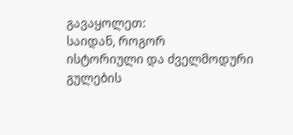გავაყოლეთ:
საიდან, როგორ
ისტორიული და ძველმოდური
გულების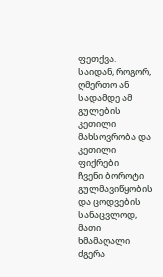ფეთქვა.
საიდან, როგორ, ღმერთო ან
სადამდე ამ გულების კეთილი მახსოვრობა და
კეთილი ფიქრები
ჩვენი ბოროტი გულმავიწყობის
და ცოდვების სანაცვლოდ,
მათი ხმამაღალი ძგერა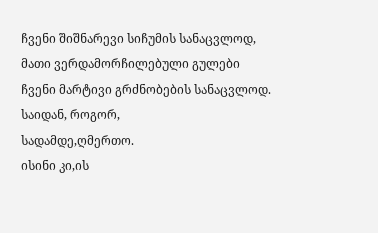ჩვენი შიშნარევი სიჩუმის სანაცვლოდ,
მათი ვერდამორჩილებული გულები
ჩვენი მარტივი გრძნობების სანაცვლოდ.
საიდან, როგორ,
სადამდე,ღმერთო.
ისინი კი,ის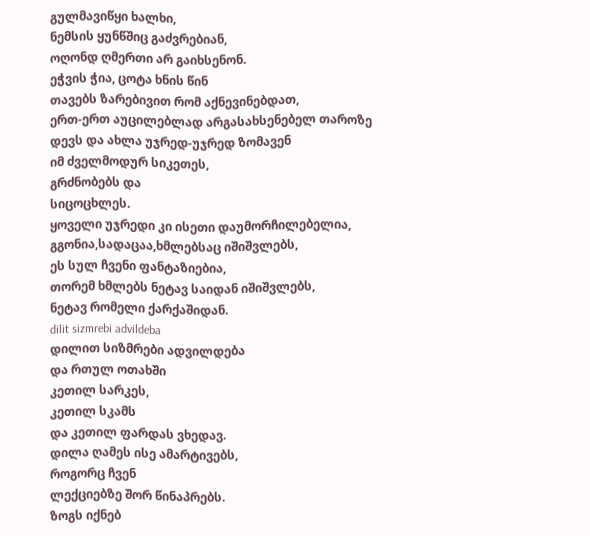გულმავიწყი ხალხი,
ნემსის ყუნწშიც გაძვრებიან,
ოღონდ ღმერთი არ გაიხსენონ.
ეჭვის ჭია, ცოტა ხნის წინ
თავებს ზარებივით რომ აქნევინებდათ,
ერთ-ერთ აუცილებლად არგასახსენებელ თაროზე
დევს და ახლა უჯრედ-უჯრედ ზომავენ
იმ ძველმოდურ სიკეთეს,
გრძნობებს და
სიცოცხლეს.
ყოველი უჯრედი კი ისეთი დაუმორჩილებელია,
გგონია,სადაცაა,ხმლებსაც იშიშვლებს,
ეს სულ ჩვენი ფანტაზიებია,
თორემ ხმლებს ნეტავ საიდან იშიშვლებს,
ნეტავ რომელი ქარქაშიდან.
dilit sizmrebi advildeba
დილით სიზმრები ადვილდება
და რთულ ოთახში
კეთილ სარკეს,
კეთილ სკამს
და კეთილ ფარდას ვხედავ.
დილა ღამეს ისე ამარტივებს,
როგორც ჩვენ
ლექციებზე შორ წინაპრებს.
ზოგს იქნებ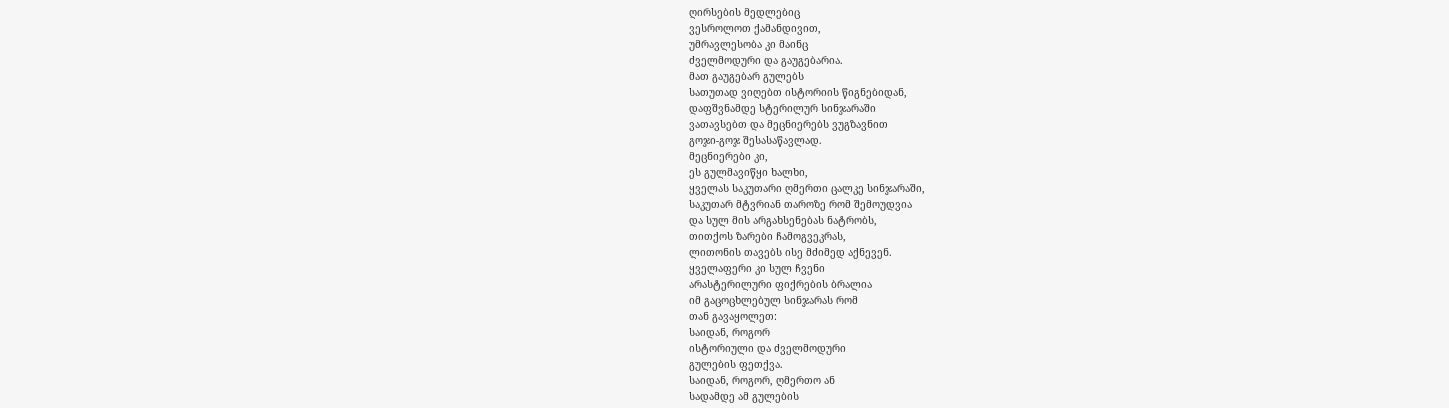ღირსების მედლებიც
ვესროლოთ ქამანდივით,
უმრავლესობა კი მაინც
ძველმოდური და გაუგებარია.
მათ გაუგებარ გულებს
სათუთად ვიღებთ ისტორიის წიგნებიდან,
დაფშვნამდე სტერილურ სინჯარაში
ვათავსებთ და მეცნიერებს ვუგზავნით
გოჯი-გოჯ შესასაწავლად.
მეცნიერები კი,
ეს გულმავიწყი ხალხი,
ყველას საკუთარი ღმერთი ცალკე სინჯარაში,
საკუთარ მტვრიან თაროზე რომ შემოუდვია
და სულ მის არგახსენებას ნატრობს,
თითქოს ზარები ჩამოგვეკრას,
ლითონის თავებს ისე მძიმედ აქნევენ.
ყველაფერი კი სულ ჩვენი
არასტერილური ფიქრების ბრალია
იმ გაცოცხლებულ სინჯარას რომ
თან გავაყოლეთ:
საიდან, როგორ
ისტორიული და ძველმოდური
გულების ფეთქვა.
საიდან, როგორ, ღმერთო ან
სადამდე ამ გულების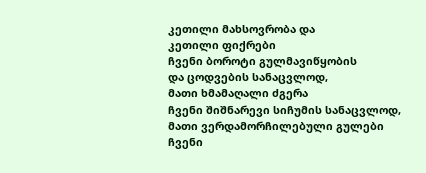კეთილი მახსოვრობა და
კეთილი ფიქრები
ჩვენი ბოროტი გულმავიწყობის
და ცოდვების სანაცვლოდ,
მათი ხმამაღალი ძგერა
ჩვენი შიშნარევი სიჩუმის სანაცვლოდ,
მათი ვერდამორჩილებული გულები
ჩვენი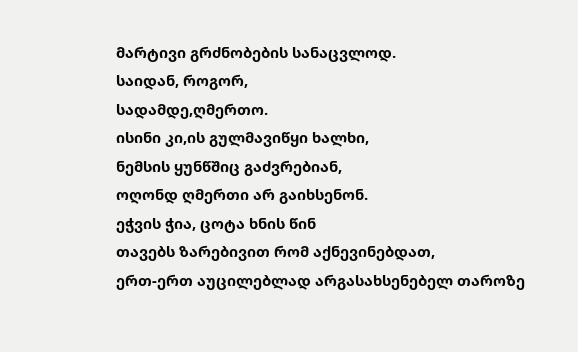მარტივი გრძნობების სანაცვლოდ.
საიდან, როგორ,
სადამდე,ღმერთო.
ისინი კი,ის გულმავიწყი ხალხი,
ნემსის ყუნწშიც გაძვრებიან,
ოღონდ ღმერთი არ გაიხსენონ.
ეჭვის ჭია, ცოტა ხნის წინ
თავებს ზარებივით რომ აქნევინებდათ,
ერთ-ერთ აუცილებლად არგასახსენებელ თაროზე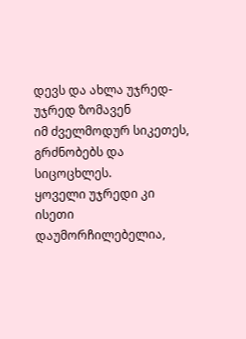დევს და ახლა უჯრედ-უჯრედ ზომავენ
იმ ძველმოდურ სიკეთეს,
გრძნობებს და
სიცოცხლეს.
ყოველი უჯრედი კი ისეთი დაუმორჩილებელია,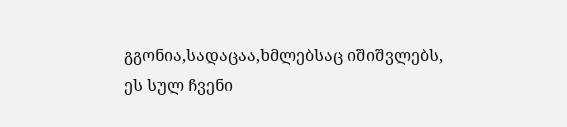გგონია,სადაცაა,ხმლებსაც იშიშვლებს,
ეს სულ ჩვენი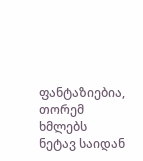ფანტაზიებია,
თორემ ხმლებს ნეტავ საიდან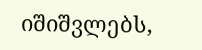იშიშვლებს,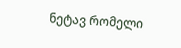ნეტავ რომელი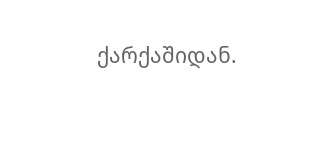ქარქაშიდან.